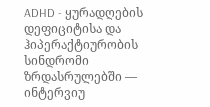ADHD - ყურადღების დეფიციტისა და ჰიპერაქტიურობის სინდრომი ზრდასრულებში — ინტერვიუ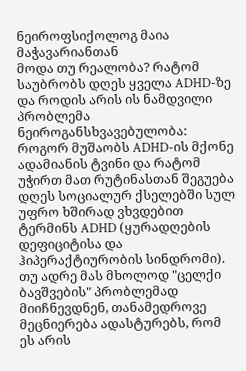ნეიროფსიქოლოგ მაია მაჭავარიანთან
მოდა თუ რეალობა? რატომ საუბრობს დღეს ყველა ADHD-ზე და როდის არის ის ნამდვილი პრობლემა
ნეიროგანსხვავებულობა: როგორ მუშაობს ADHD-ის მქონე ადამიანის ტვინი და რატომ უჭირთ მათ რუტინასთან შეგუება
დღეს სოციალურ ქსელებში სულ უფრო ხშირად ვხვდებით ტერმინს ADHD (ყურადღების დეფიციტისა და ჰიპერაქტიურობის სინდრომი). თუ ადრე მას მხოლოდ "ცელქი ბავშვების" პრობლემად მიიჩნევდნენ, თანამედროვე მეცნიერება ადასტურებს, რომ ეს არის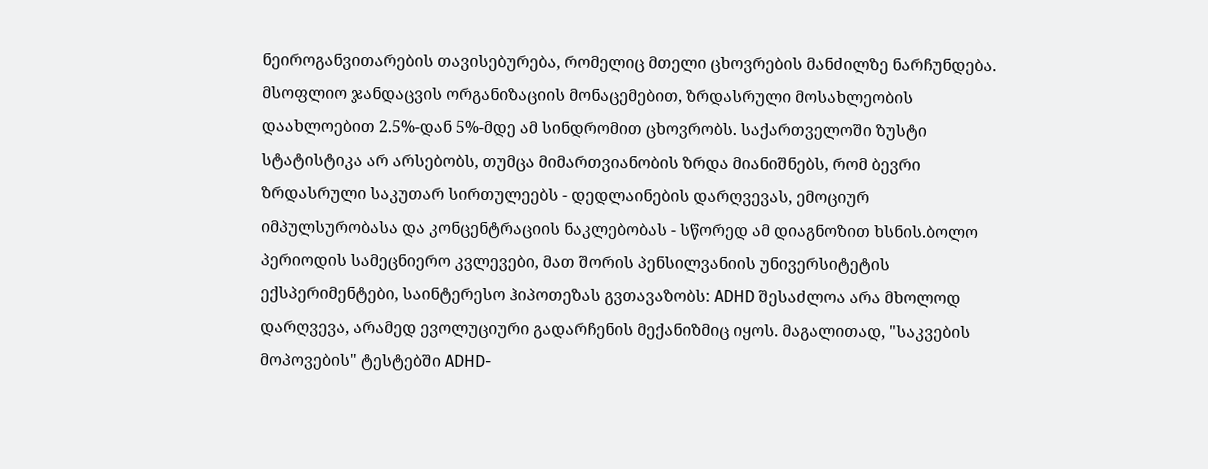ნეიროგანვითარების თავისებურება, რომელიც მთელი ცხოვრების მანძილზე ნარჩუნდება.
მსოფლიო ჯანდაცვის ორგანიზაციის მონაცემებით, ზრდასრული მოსახლეობის დაახლოებით 2.5%-დან 5%-მდე ამ სინდრომით ცხოვრობს. საქართველოში ზუსტი სტატისტიკა არ არსებობს, თუმცა მიმართვიანობის ზრდა მიანიშნებს, რომ ბევრი ზრდასრული საკუთარ სირთულეებს - დედლაინების დარღვევას, ემოციურ იმპულსურობასა და კონცენტრაციის ნაკლებობას - სწორედ ამ დიაგნოზით ხსნის.ბოლო პერიოდის სამეცნიერო კვლევები, მათ შორის პენსილვანიის უნივერსიტეტის ექსპერიმენტები, საინტერესო ჰიპოთეზას გვთავაზობს: ADHD შესაძლოა არა მხოლოდ დარღვევა, არამედ ევოლუციური გადარჩენის მექანიზმიც იყოს. მაგალითად, "საკვების მოპოვების" ტესტებში ADHD-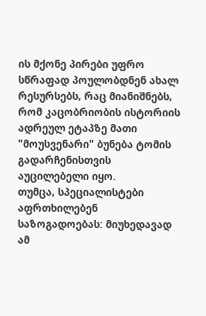ის მქონე პირები უფრო სწრაფად პოულობდნენ ახალ რესურსებს, რაც მიანიშნებს, რომ კაცობრიობის ისტორიის ადრეულ ეტაპზე მათი "მოუსვენარი" ბუნება ტომის გადარჩენისთვის აუცილებელი იყო.
თუმცა, სპეციალისტები აფრთხილებენ საზოგადოებას: მიუხედავად ამ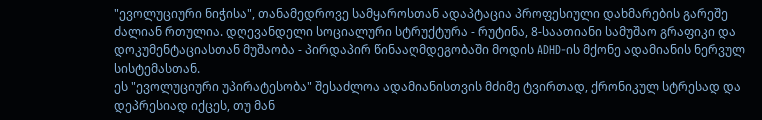"ევოლუციური ნიჭისა", თანამედროვე სამყაროსთან ადაპტაცია პროფესიული დახმარების გარეშე ძალიან რთულია. დღევანდელი სოციალური სტრუქტურა - რუტინა, 8-საათიანი სამუშაო გრაფიკი და დოკუმენტაციასთან მუშაობა - პირდაპირ წინააღმდეგობაში მოდის ADHD-ის მქონე ადამიანის ნერვულ სისტემასთან.
ეს "ევოლუციური უპირატესობა" შესაძლოა ადამიანისთვის მძიმე ტვირთად, ქრონიკულ სტრესად და დეპრესიად იქცეს, თუ მან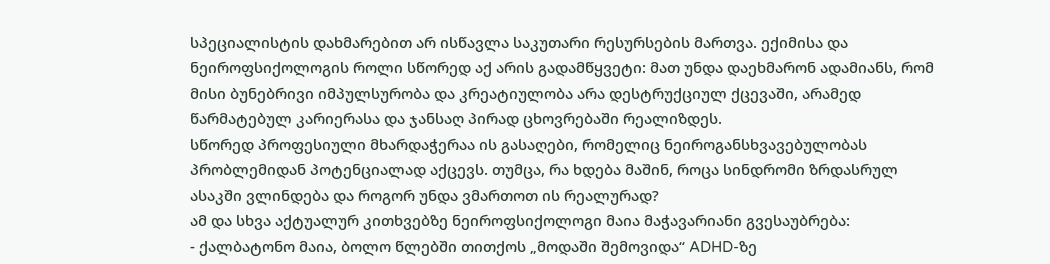სპეციალისტის დახმარებით არ ისწავლა საკუთარი რესურსების მართვა. ექიმისა და ნეიროფსიქოლოგის როლი სწორედ აქ არის გადამწყვეტი: მათ უნდა დაეხმარონ ადამიანს, რომ მისი ბუნებრივი იმპულსურობა და კრეატიულობა არა დესტრუქციულ ქცევაში, არამედ წარმატებულ კარიერასა და ჯანსაღ პირად ცხოვრებაში რეალიზდეს.
სწორედ პროფესიული მხარდაჭერაა ის გასაღები, რომელიც ნეიროგანსხვავებულობას პრობლემიდან პოტენციალად აქცევს. თუმცა, რა ხდება მაშინ, როცა სინდრომი ზრდასრულ ასაკში ვლინდება და როგორ უნდა ვმართოთ ის რეალურად?
ამ და სხვა აქტუალურ კითხვებზე ნეიროფსიქოლოგი მაია მაჭავარიანი გვესაუბრება:
- ქალბატონო მაია, ბოლო წლებში თითქოს „მოდაში შემოვიდა“ ADHD-ზე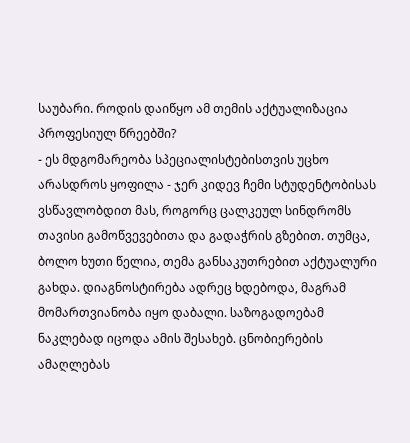საუბარი. როდის დაიწყო ამ თემის აქტუალიზაცია პროფესიულ წრეებში?
- ეს მდგომარეობა სპეციალისტებისთვის უცხო არასდროს ყოფილა - ჯერ კიდევ ჩემი სტუდენტობისას ვსწავლობდით მას, როგორც ცალკეულ სინდრომს თავისი გამოწვევებითა და გადაჭრის გზებით. თუმცა, ბოლო ხუთი წელია, თემა განსაკუთრებით აქტუალური გახდა. დიაგნოსტირება ადრეც ხდებოდა, მაგრამ მომართვიანობა იყო დაბალი. საზოგადოებამ ნაკლებად იცოდა ამის შესახებ. ცნობიერების ამაღლებას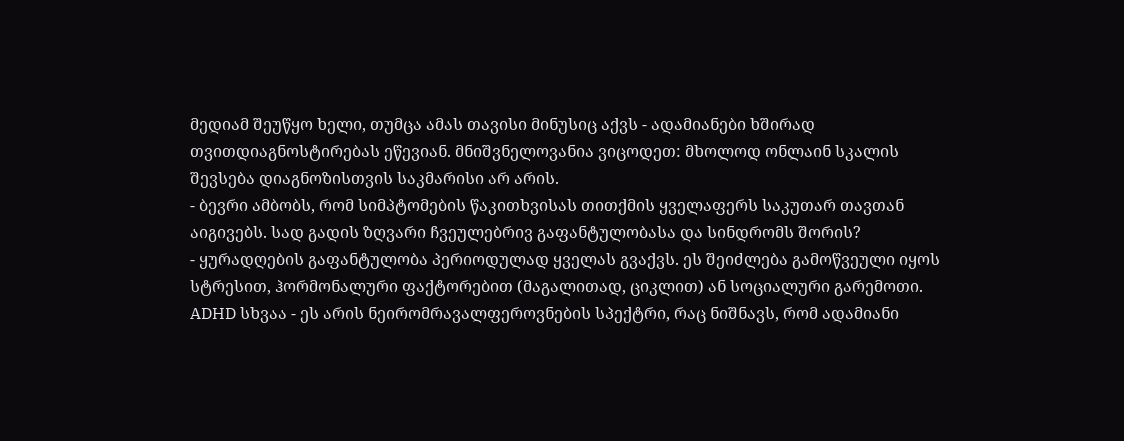მედიამ შეუწყო ხელი, თუმცა ამას თავისი მინუსიც აქვს - ადამიანები ხშირად თვითდიაგნოსტირებას ეწევიან. მნიშვნელოვანია ვიცოდეთ: მხოლოდ ონლაინ სკალის შევსება დიაგნოზისთვის საკმარისი არ არის.
- ბევრი ამბობს, რომ სიმპტომების წაკითხვისას თითქმის ყველაფერს საკუთარ თავთან აიგივებს. სად გადის ზღვარი ჩვეულებრივ გაფანტულობასა და სინდრომს შორის?
- ყურადღების გაფანტულობა პერიოდულად ყველას გვაქვს. ეს შეიძლება გამოწვეული იყოს სტრესით, ჰორმონალური ფაქტორებით (მაგალითად, ციკლით) ან სოციალური გარემოთი. ADHD სხვაა - ეს არის ნეირომრავალფეროვნების სპექტრი, რაც ნიშნავს, რომ ადამიანი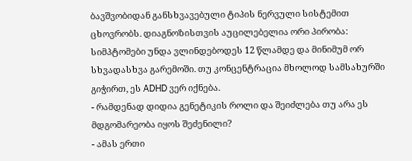ბავშვობიდან განსხვავებული ტიპის ნერვული სისტემით ცხოვრობს. დიაგნოზისთვის აუცილებელია ორი პირობა: სიმპტომები უნდა ვლინდებოდეს 12 წლამდე და მინიმუმ ორ სხვადასხვა გარემოში. თუ კონცენტრაცია მხოლოდ სამსახურში გიჭირთ, ეს ADHD ვერ იქნება.
- რამდენად დიდია გენეტიკის როლი და შეიძლება თუ არა ეს მდგომარეობა იყოს შეძენილი?
- ამას ერთი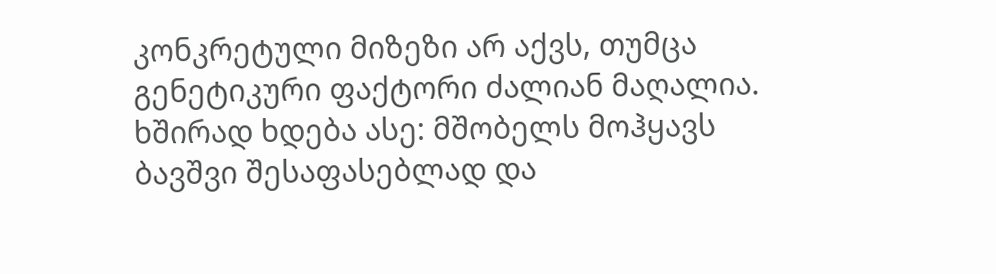კონკრეტული მიზეზი არ აქვს, თუმცა გენეტიკური ფაქტორი ძალიან მაღალია. ხშირად ხდება ასე: მშობელს მოჰყავს ბავშვი შესაფასებლად და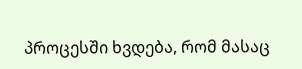პროცესში ხვდება, რომ მასაც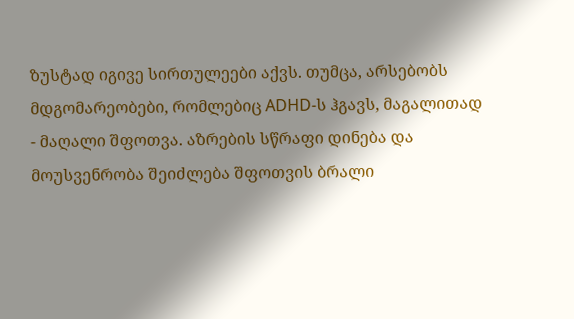ზუსტად იგივე სირთულეები აქვს. თუმცა, არსებობს მდგომარეობები, რომლებიც ADHD-ს ჰგავს, მაგალითად - მაღალი შფოთვა. აზრების სწრაფი დინება და მოუსვენრობა შეიძლება შფოთვის ბრალი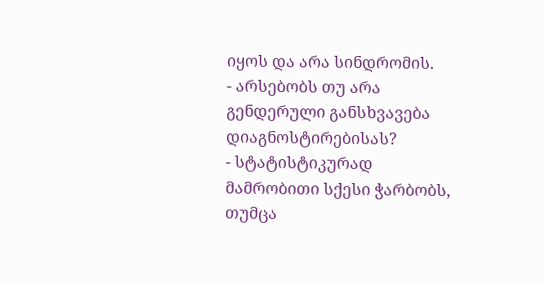იყოს და არა სინდრომის.
- არსებობს თუ არა გენდერული განსხვავება დიაგნოსტირებისას?
- სტატისტიკურად მამრობითი სქესი ჭარბობს, თუმცა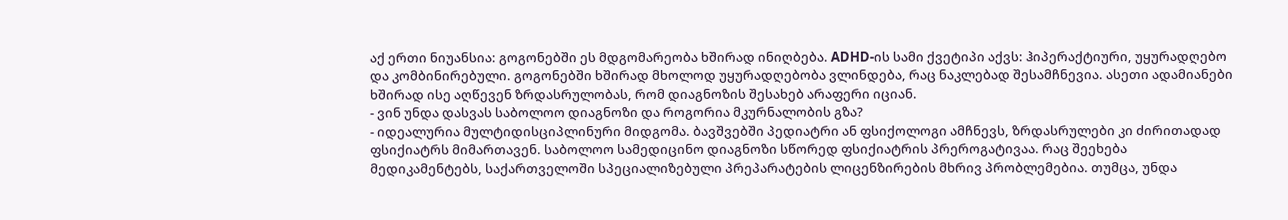აქ ერთი ნიუანსია: გოგონებში ეს მდგომარეობა ხშირად ინიღბება. ADHD-ის სამი ქვეტიპი აქვს: ჰიპერაქტიური, უყურადღებო და კომბინირებული. გოგონებში ხშირად მხოლოდ უყურადღებობა ვლინდება, რაც ნაკლებად შესამჩნევია. ასეთი ადამიანები ხშირად ისე აღწევენ ზრდასრულობას, რომ დიაგნოზის შესახებ არაფერი იციან.
- ვინ უნდა დასვას საბოლოო დიაგნოზი და როგორია მკურნალობის გზა?
- იდეალურია მულტიდისციპლინური მიდგომა. ბავშვებში პედიატრი ან ფსიქოლოგი ამჩნევს, ზრდასრულები კი ძირითადად ფსიქიატრს მიმართავენ. საბოლოო სამედიცინო დიაგნოზი სწორედ ფსიქიატრის პრეროგატივაა. რაც შეეხება მედიკამენტებს, საქართველოში სპეციალიზებული პრეპარატების ლიცენზირების მხრივ პრობლემებია. თუმცა, უნდა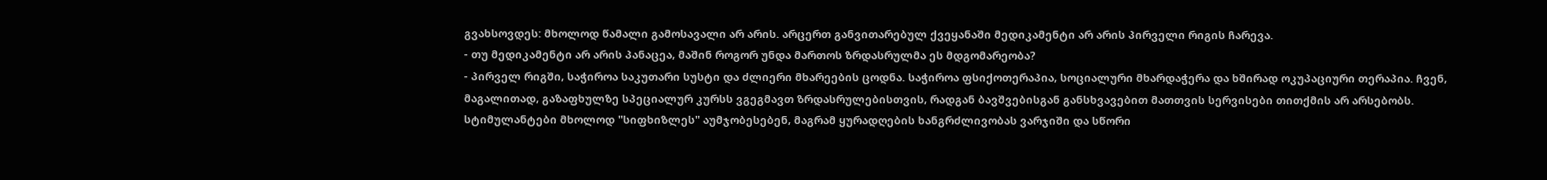გვახსოვდეს: მხოლოდ წამალი გამოსავალი არ არის. არცერთ განვითარებულ ქვეყანაში მედიკამენტი არ არის პირველი რიგის ჩარევა.
- თუ მედიკამენტი არ არის პანაცეა, მაშინ როგორ უნდა მართოს ზრდასრულმა ეს მდგომარეობა?
- პირველ რიგში, საჭიროა საკუთარი სუსტი და ძლიერი მხარეების ცოდნა. საჭიროა ფსიქოთერაპია, სოციალური მხარდაჭერა და ხშირად ოკუპაციური თერაპია. ჩვენ, მაგალითად, გაზაფხულზე სპეციალურ კურსს ვგეგმავთ ზრდასრულებისთვის, რადგან ბავშვებისგან განსხვავებით მათთვის სერვისები თითქმის არ არსებობს. სტიმულანტები მხოლოდ "სიფხიზლეს" აუმჯობესებენ, მაგრამ ყურადღების ხანგრძლივობას ვარჯიში და სწორი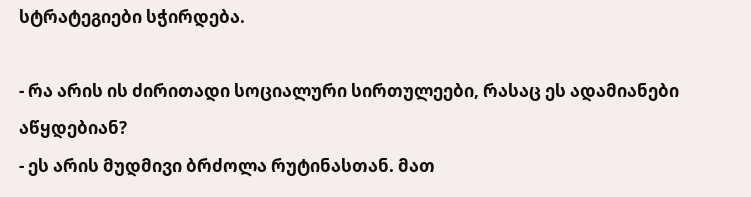სტრატეგიები სჭირდება.

- რა არის ის ძირითადი სოციალური სირთულეები, რასაც ეს ადამიანები აწყდებიან?
- ეს არის მუდმივი ბრძოლა რუტინასთან. მათ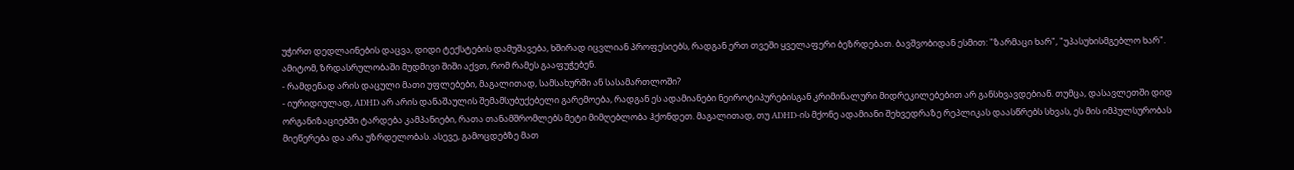უჭირთ დედლაინების დაცვა, დიდი ტექსტების დამუშავება, ხშირად იცვლიან პროფესიებს, რადგან ერთ თვეში ყველაფერი ბეზრდებათ. ბავშვობიდან ესმით: "ზარმაცი ხარ", "უპასუხისმგებლო ხარ". ამიტომ, ზრდასრულობაში მუდმივი შიში აქვთ, რომ რამეს გააფუჭებენ.
- რამდენად არის დაცული მათი უფლებები, მაგალითად, სამსახურში ან სასამართლოში?
- იურიდიულად, ADHD არ არის დანაშაულის შემამსუბუქებელი გარემოება, რადგან ეს ადამიანები ნეიროტიპურებისგან კრიმინალური მიდრეკილებებით არ განსხვავდებიან. თუმცა, დასავლეთში დიდ ორგანიზაციებში ტარდება კამპანიები, რათა თანამშრომლებს მეტი მიმღებლობა ჰქონდეთ. მაგალითად, თუ ADHD-ის მქონე ადამიანი შეხვედრაზე რეპლიკას დაასწრებს სხვას, ეს მის იმპულსურობას მიეწერება და არა უზრდელობას. ასევე, გამოცდებზე მათ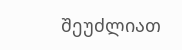შეუძლიათ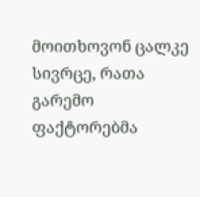მოითხოვონ ცალკე სივრცე, რათა გარემო ფაქტორებმა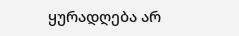ყურადღება არ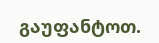გაუფანტოთ.